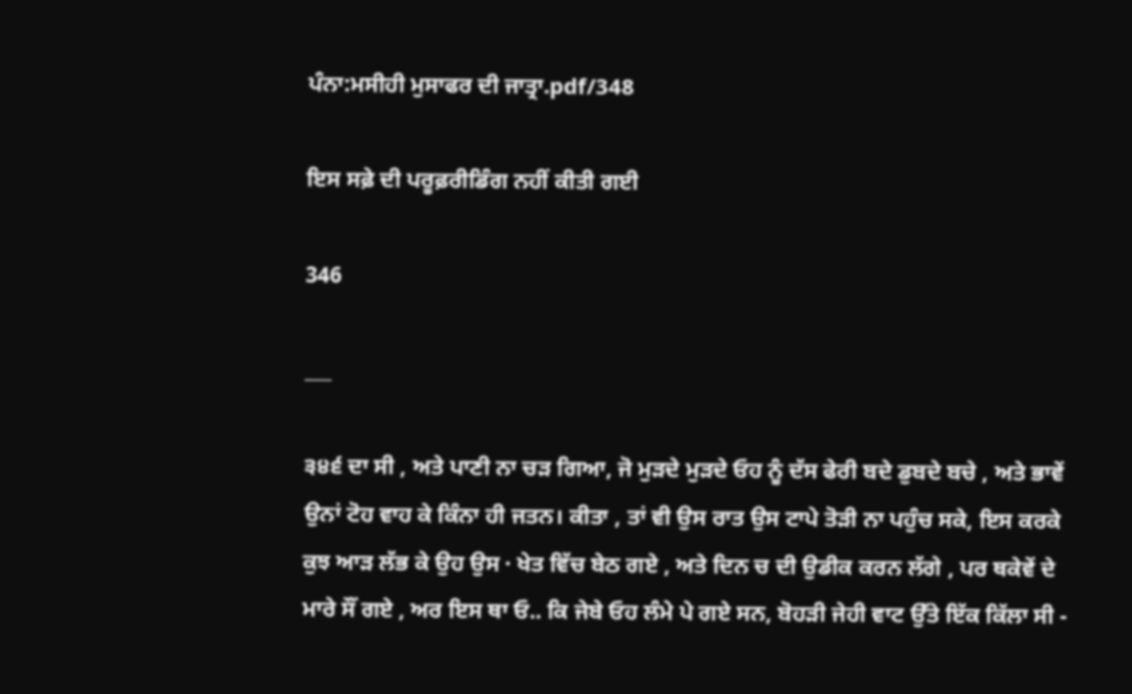ਪੰਨਾ:ਮਸੀਹੀ ਮੁਸਾਫਰ ਦੀ ਜਾਤ੍ਰਾ.pdf/348

ਇਸ ਸਫ਼ੇ ਦੀ ਪਰੂਫ਼ਰੀਡਿੰਗ ਨਹੀਂ ਕੀਤੀ ਗਈ

346

___

੩੪੬ ਦਾ ਸੀ , ਅਤੇ ਪਾਣੀ ਨਾ ਚੜ ਗਿਆ, ਜੋ ਮੁੜਦੇ ਮੁੜਦੇ ਓਹ ਨੂੰ ਦੱਸ ਫੇਰੀ ਬਦੇ ਡੁਬਦੇ ਬਚੇ , ਅਤੇ ਭਾਵੇਂ ਉਨਾਂ ਟੋਹ ਵਾਹ ਕੇ ਕਿੰਨਾ ਹੀ ਜਤਨ। ਕੀਤਾ , ਤਾਂ ਵੀ ਉਸ ਰਾਤ ਉਸ ਟਾਪੇ ਤੋੜੀ ਨਾ ਪਹੁੰਚ ਸਕੇ, ਇਸ ਕਰਕੇ ਕੁਝ ਆੜ ਲੱਭ ਕੇ ਉਹ ਉਸ · ਖੇਤ ਵਿੱਚ ਬੇਠ ਗਏ , ਅਤੇ ਦਿਨ ਚ ਦੀ ਉਡੀਕ ਕਰਨ ਲੱਗੇ , ਪਰ ਥਕੇਵੇਂ ਦੇ ਮਾਰੇ ਸੌਂ ਗਏ , ਅਰ ਇਸ ਥਾ ਓ.. ਕਿ ਜੇਬੇ ਓਹ ਲੰਮੇ ਪੇ ਗਏ ਸਨ, ਬੋਹੜੀ ਜੇਹੀ ਵਾਟ ਉੱਤੇ ਇੱਕ ਕਿੱਲਾ ਸੀ -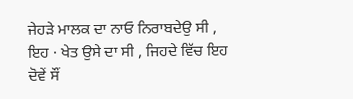ਜੇਹੜੇ ਮਾਲਕ ਦਾ ਨਾਓ ਨਿਰਾਬਦੇਉ ਸੀ , ਇਹ · ਖੇਤ ਉਸੇ ਦਾ ਸੀ , ਜਿਹਦੇ ਵਿੱਚ ਇਹ ਦੋਵੇਂ ਸੌਂ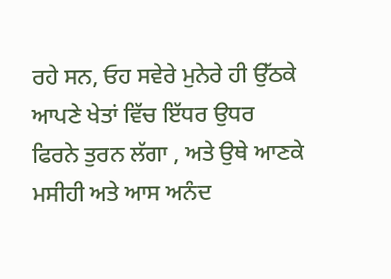ਰਹੇ ਸਨ, ਓਹ ਸਵੇਰੇ ਮੁਨੇਰੇ ਹੀ ਉੱਠਕੇ ਆਪਣੇ ਖੇਤਾਂ ਵਿੱਚ ਇੱਧਰ ਉਧਰ ਫਿਰਨੇ ਤੁਰਨ ਲੱਗਾ , ਅਤੇ ਉਥੇ ਆਣਕੇ ਮਸੀਹੀ ਅਤੇ ਆਸ ਅਨੰਦ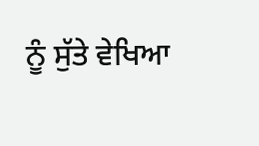ਨੂੰ ਸੁੱਤੇ ਵੇਖਿਆ